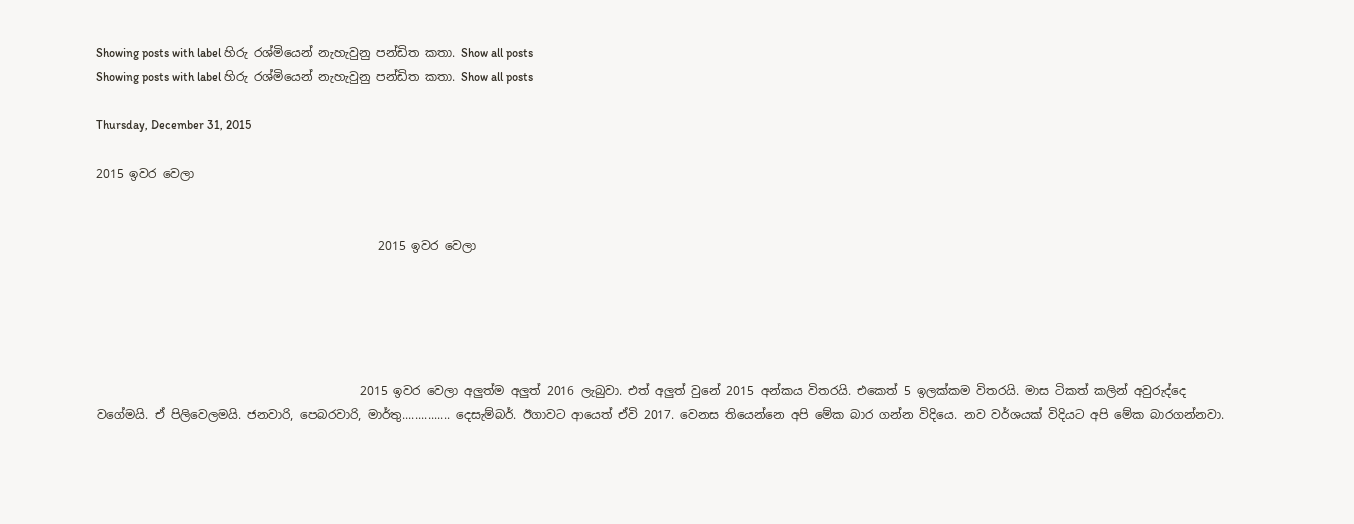Showing posts with label හිරු රශ්මියෙන් නැහැවුනු පන්ඩිත කතා. Show all posts
Showing posts with label හිරු රශ්මියෙන් නැහැවුනු පන්ඩිත කතා. Show all posts

Thursday, December 31, 2015

2015 ඉවර වෙලා


                                               2015 ඉවර වෙලා





                                            2015 ඉවර වෙලා අලුත්ම අලුත් 2016 ලැබුවා. එත් අලුත් වුනේ 2015 අන්කය විතරයි. එකෙත් 5 ඉලක්කම විතරයි. මාස ටිකත් කලින් අවුරුද්දෙ වගේමයි. ඒ පිලිවෙලමයි. ජනවාරි, පෙබරවාරි, මාර්තු............... දෙසැම්බර්. ඊගාවට ආයෙත් ඒවි 2017. වෙනස තියෙන්නෙ අපි මේක බාර ගන්න විදියෙ. නව වර්ශයක් විදියට අපි මේක බාරගන්නවා.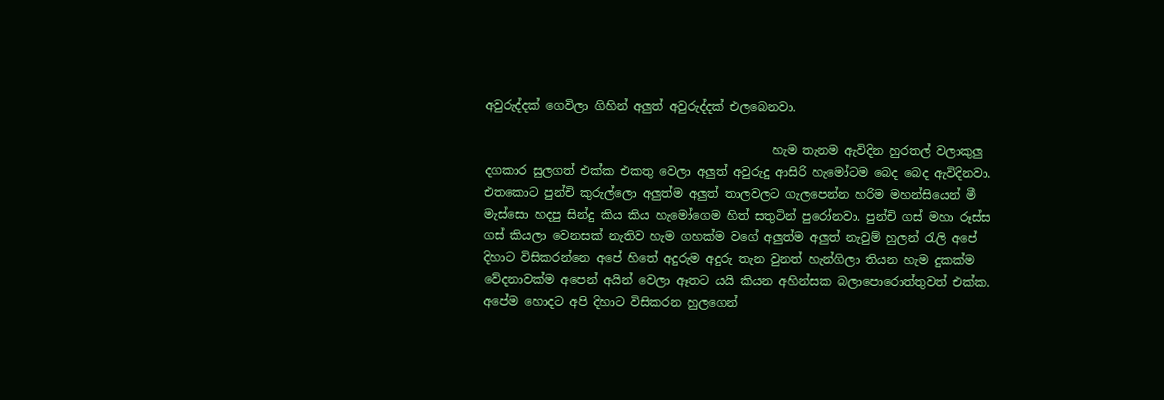අවුරුද්දක් ගෙවිලා ගිහින් අලුත් අවුරුද්දක් එලබෙනවා.

                                                හැම තැනම ඇවිදින හුරතල් වලාකුලු දගකාර සුලගත් එක්ක එකතු වෙලා අලුත් අවුරුදු ආසිරි හැමෝටම බෙද බෙද ඇවිදිනවා. එතකොට පුන්චි කුරුල්ලො අලුත්ම අලුත් තාලවලට ගැලපෙන්න හරිම මහන්සියෙන් මී මැස්සො හදපු සින්දු කිය කිය හැමෝගෙම හිත් සතුටින් පුරෝනවා. පුන්චි ගස් මහා රූස්ස ගස් කියලා වෙනසක් නැතිව හැම ගහක්ම වගේ අලුත්ම අලුත් නැවුම් හුලන් රැලි අපේ දිහාට විසිකරන්නෙ අපේ හිතේ අදුරුම අදුරු තැන වුනත් හැන්ගිලා තියන හැම දුකක්ම වේදනාවක්ම අපෙන් අයින් වෙලා ඈතට යයි කියන අහින්සක බලාපොරොත්තුවත් එක්ක. අපේම හොදට අපි දිහාට විසිකරන හුලගෙන්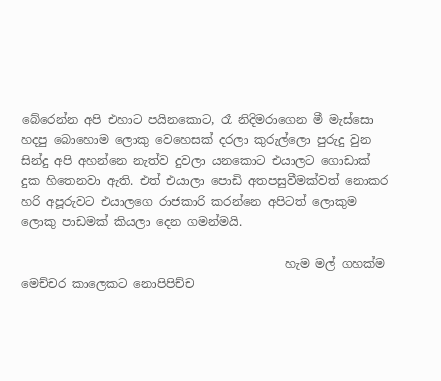බේරෙන්න අපි එහාට පයිනකොට, රෑ නිදිමරාගෙන මී මැස්සො හදපු බොහොම ලොකු වෙහෙසක් දරලා කුරුල්ලො පුරුදු වුන සින්දු අපි අහන්නෙ නැත්ව දුවලා යනකොට එයාලට ගොඩාක් දුක හිතෙනවා ඇති. එත් එයාලා පොඩි අතපසුවීමක්වත් නොකර හරි අපූරුවට එයාලගෙ රාජකාරි කරන්නෙ අපිටත් ලොකුම ලොකු පාඩමක් කියලා දෙන ගමන්මයි.

                                            හැම මල් ගහක්ම මෙච්චර කාලෙකට නොපිපිච්ච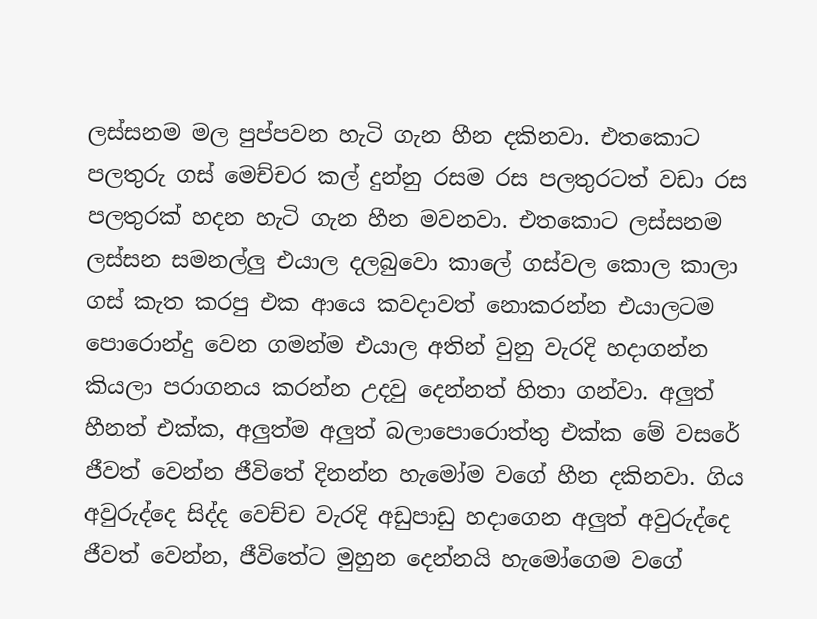ලස්සනම මල පුප්පවන හැටි ගැන හීන දකිනවා. එතකොට පලතුරු ගස් මෙච්චර කල් දුන්නු රසම රස පලතුරටත් වඩා රස පලතුරක් හදන හැටි ගැන හීන මවනවා. එතකොට ලස්සනම ලස්සන සමනල්ලු එයාල දලබුවො කාලේ ගස්වල කොල කාලා ගස් කැත කරපු එක ආයෙ කවදාවත් නොකරන්න එයාලටම පොරොන්දු වෙන ගමන්ම එයාල අතින් වුනු වැරදි හදාගන්න කියලා පරාගනය කරන්න උදවු දෙන්නත් හිතා ගන්වා. අලුත් හීනත් එක්ක, අලුත්ම අලුත් බලාපොරොත්තු එක්ක මේ වසරේ ජීවත් වෙන්න ජීවිතේ දිනන්න හැමෝම වගේ හීන දකිනවා. ගිය අවුරුද්දෙ සිද්ද වෙච්ච වැරදි අඩුපාඩු හදාගෙන අලුත් අවුරුද්දෙ ජීවත් වෙන්න, ජීවිතේට මුහුන දෙන්නයි හැමෝගෙම වගේ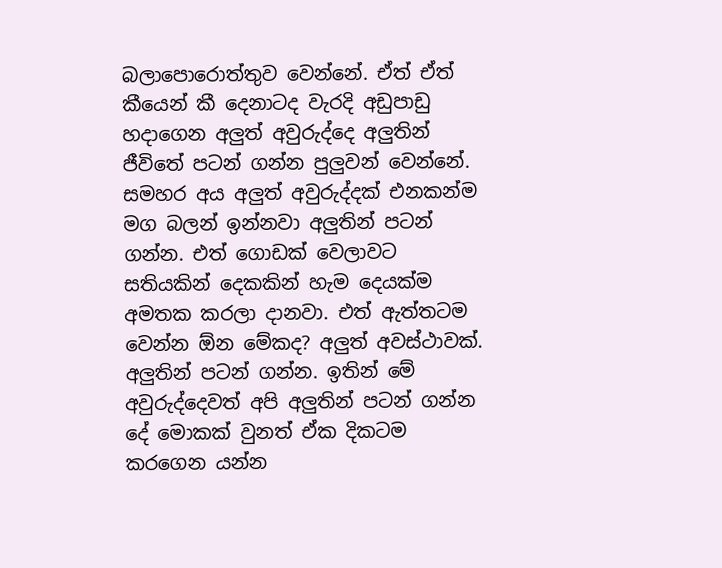බලාපොරොත්තුව වෙන්නේ. ඒත් ඒත් කීයෙන් කී දෙනාටද වැරදි අඩුපාඩු හදාගෙන අලුත් අවුරුද්දෙ අලුතින් ජීවිතේ පටන් ගන්න පුලුවන් වෙන්නේ. සමහර අය අලුත් අවුරුද්දක් එනකන්ම මග බලන් ඉන්නවා අලුතින් පටන් ගන්න. එත් ගොඩක් වෙලාවට සතියකින් දෙකකින් හැම දෙයක්ම අමතක කරලා දානවා. එත් ඇත්තටම වෙන්න ඕන මේකද? අලුත් අවස්ථාවක්. අලුතින් පටන් ගන්න. ඉතින් මේ අවුරුද්දෙවත් අපි අලුතින් පටන් ගන්න දේ මොකක් වුනත් ඒක දිකටම කරගෙන යන්න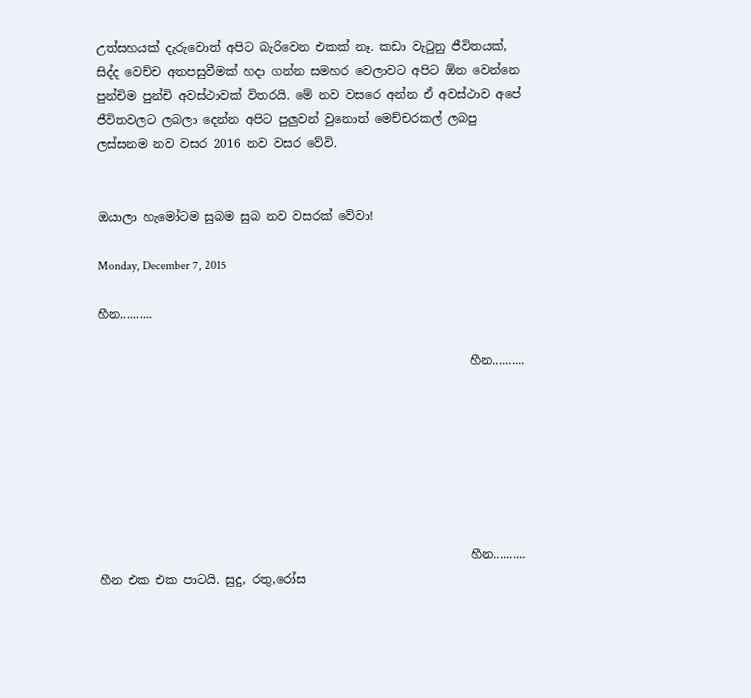උත්සහයක් දැරුවොත් අපිට බැරිවෙන එකක් නෑ. කඩා වැටුනු ජීවිතයක්, සිද්ද වෙච්ච අතපසුවීමක් හදා ගන්න සමහර වෙලාවට අපිට ඕන වෙන්නෙ පුන්චිම පුන්චි අවස්ථාවක් විතරයි. මේ නව වසරෙ අන්න ඒ අවස්ථාව අපේ ජීවිතවලට ලබලා දෙන්න අපිට පුලුවන් වුනොත් මෙච්චරකල් ලබපු ලස්සනම නව වසර 2016 නව වසර වේවි.


ඔයාලා හැමෝටම සුබම සුබ නව වසරක් වේවා!

Monday, December 7, 2015

හීන..........

                                                              හීන..........







                                                              හීන.......... හීන එක එක පාටයි. සුදු, රතු,රෝස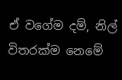ඒ වගේම දම්, නිල් විතරක්ම නෙමේ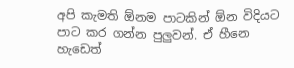අපි කැමති ඕනම පාටකින් ඕන විදියට පාට කර ගන්න පුලුවන්. ඒ හීනෙ හැඩෙත්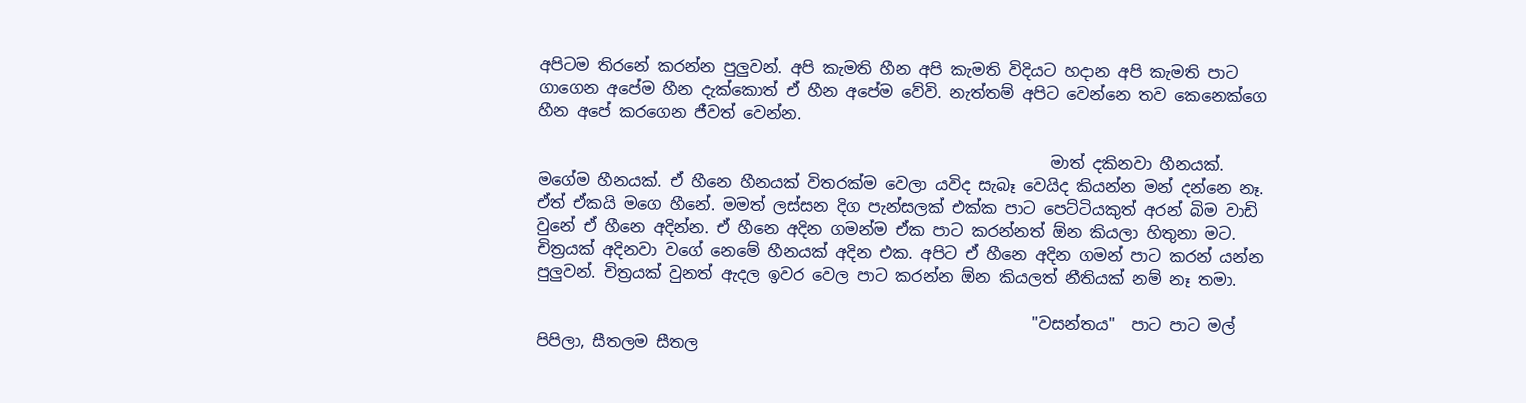අපිටම තිරනේ කරන්න පුලුවන්. අපි කැමති හීන අපි කැමති විදියට හදාන අපි කැමති පාට ගාගෙන අපේම හීන දැක්කොත් ඒ හීන අපේම වේවි. නැත්තම් අපිට වෙන්නෙ තව කෙනෙක්ගෙ හීන අපේ කරගෙන ජීවත් වෙන්න.

                                                                මාත් දකිනවා හීනයක්. මගේම හීනයක්. ඒ හීනෙ හීනයක් විතරක්ම වෙලා යවිද සැබෑ වෙයිද කියන්න මන් දන්නෙ නෑ. ඒත් ඒකයි මගෙ හීනේ. මමත් ලස්සන දිග පැන්සලක් එක්ක පාට පෙට්ටියකුත් අරන් බිම වාඩි වුනේ ඒ හීනෙ අදින්න. ඒ හීනෙ අදින ගමන්ම ඒක පාට කරන්නත් ඕන කියලා හිතුනා මට. චිත්‍රයක් අදිනවා වගේ නෙමේ හීනයක් අදින එක. අපිට ඒ හීනෙ අදින ගමන් පාට කරන් යන්න පුලුවන්. චිත්‍රයක් වුනත් ඇදල ඉවර වෙල පාට කරන්න ඕන කියලත් නීතියක් නම් නෑ තමා.

                                                              "වසන්තය"  පාට පාට මල් පිපිලා, සීතලම සීතල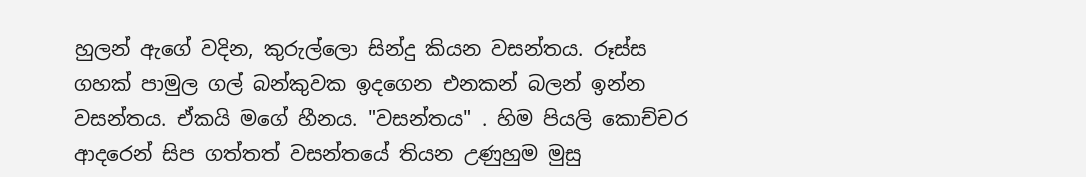හුලන් ඇගේ වදින, කුරුල්ලො සින්දු කියන වසන්තය. රූස්ස ගහක් පාමුල ගල් බන්කුවක ඉදගෙන එනකන් බලන් ඉන්න වසන්තය. ඒකයි මගේ හීනය. "වසන්තය" . හිම පියලි කොච්චර ආදරෙන් සිප ගත්තත් වසන්තයේ තියන උණුහුම මුසු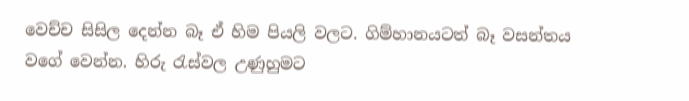වෙච්ච සිසිල දෙන්න බෑ ඒ හිම පියලි වලට. ගිම්හානයටත් බෑ වසන්තය වගේ වෙන්න. හිරු රැස්වල උණුහුමට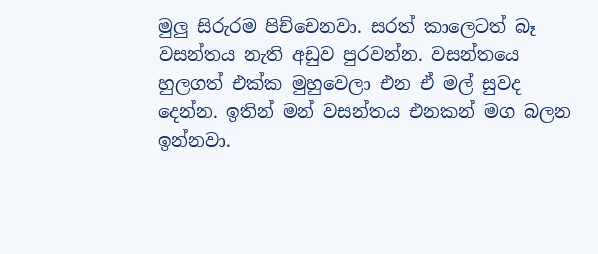මුලු සිරුරම පිච්චෙනවා. සරත් කාලෙටත් බෑ වසන්තය නැති අඩුව පුරවන්න. වසන්තයෙ හුලගත් එක්ක මුහුවෙලා එන ඒ මල් සුවද දෙන්න. ඉතින් මන් වසන්තය එනකන් මග බලන ඉන්නවා.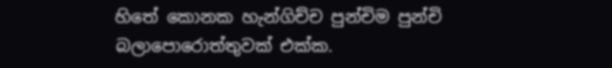හිතේ කොනක හැන්ගිච්ච පුන්චිම පුන්චි බලාපොරොත්තුවක් එක්ක.